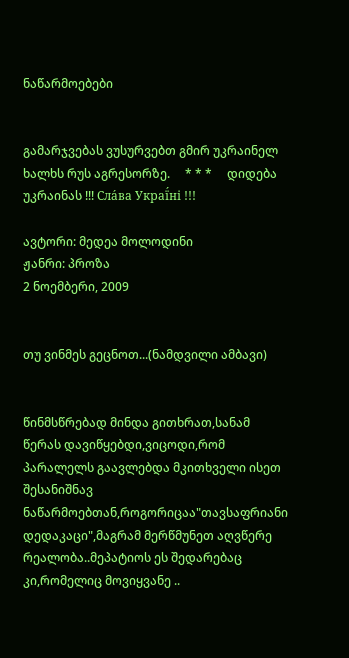ნაწარმოებები


გამარჯვებას ვუსურვებთ გმირ უკრაინელ ხალხს რუს აგრესორზე.     * * *     დიდება უკრაინას !!! Сла́ва Украї́ні !!!

ავტორი: მედეა მოლოდინი
ჟანრი: პროზა
2 ნოემბერი, 2009


თუ ვინმეს გეცნოთ...(ნამდვილი ამბავი)


წინმსწრებად მინდა გითხრათ,სანამ წერას დავიწყებდი,ვიცოდი,რომ პარალელს გაავლებდა მკითხველი ისეთ შესანიშნავ  ნაწარმოებთან,როგორიცაა"თავსაფრიანი დედაკაცი",მაგრამ მერწმუნეთ აღვწერე რეალობა..მეპატიოს ეს შედარებაც კი,რომელიც მოვიყვანე ..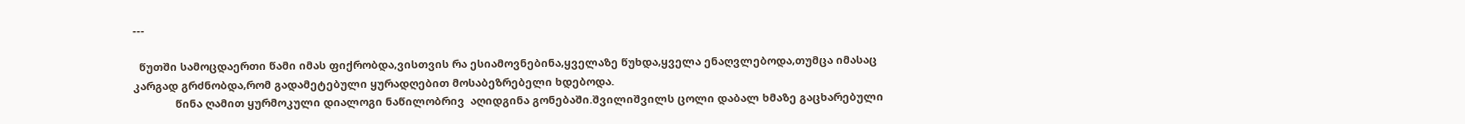---

  წუთში სამოცდაერთი წამი იმას ფიქრობდა,ვისთვის რა ესიამოვნებინა,ყველაზე წუხდა,ყველა ენაღვლებოდა,თუმცა იმასაც კარგად გრძნობდა,რომ გადამეტებული ყურადღებით მოსაბეზრებელი ხდებოდა.
              წინა ღამით ყურმოკული დიალოგი ნაწილობრივ  აღიდგინა გონებაში.შვილიშვილს ცოლი დაბალ ხმაზე გაცხარებული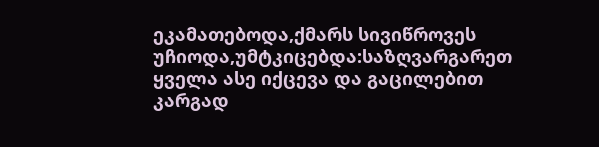ეკამათებოდა,ქმარს სივიწროვეს უჩიოდა,უმტკიცებდა:საზღვარგარეთ ყველა ასე იქცევა და გაცილებით კარგად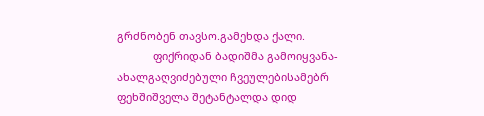გრძნობენ თავსო.გამეხდა ქალი.
            ფიქრიდან ბადიშმა გამოიყვანა-ახალგაღვიძებული ჩვეულებისამებრ ფეხშიშველა შეტანტალდა დიდ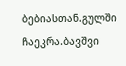ბებიასთან.გულში ჩაეკრა.ბავშვი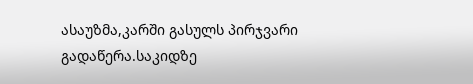ასაუზმა,კარში გასულს პირჯვარი გადაწერა.საკიდზე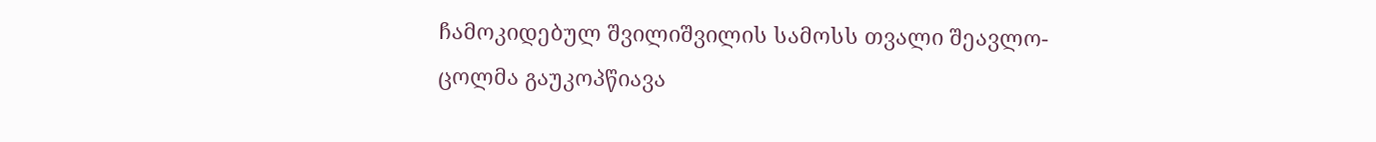ჩამოკიდებულ შვილიშვილის სამოსს თვალი შეავლო-ცოლმა გაუკოპწიავა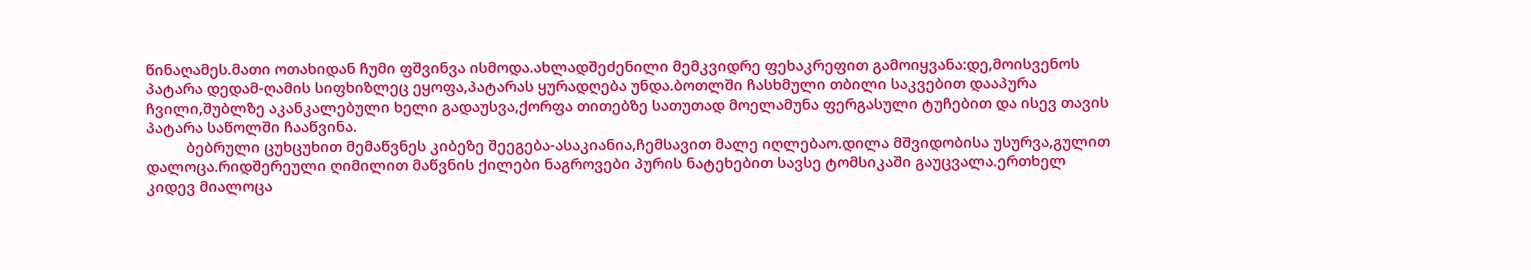წინაღამეს.მათი ოთახიდან ჩუმი ფშვინვა ისმოდა.ახლადშეძენილი მემკვიდრე ფეხაკრეფით გამოიყვანა:დე,მოისვენოს პატარა დედამ-ღამის სიფხიზლეც ეყოფა,პატარას ყურადღება უნდა.ბოთლში ჩასხმული თბილი საკვებით დააპურა ჩვილი,შუბლზე აკანკალებული ხელი გადაუსვა,ქორფა თითებზე სათუთად მოელამუნა ფერგასული ტუჩებით და ისევ თავის პატარა საწოლში ჩააწვინა.
          ბებრული ცუხცუხით მემაწვნეს კიბეზე შეეგება-ასაკიანია,ჩემსავით მალე იღლებაო.დილა მშვიდობისა უსურვა,გულით დალოცა.რიდშერეული ღიმილით მაწვნის ქილები ნაგროვები პურის ნატეხებით სავსე ტომსიკაში გაუცვალა.ერთხელ კიდევ მიალოცა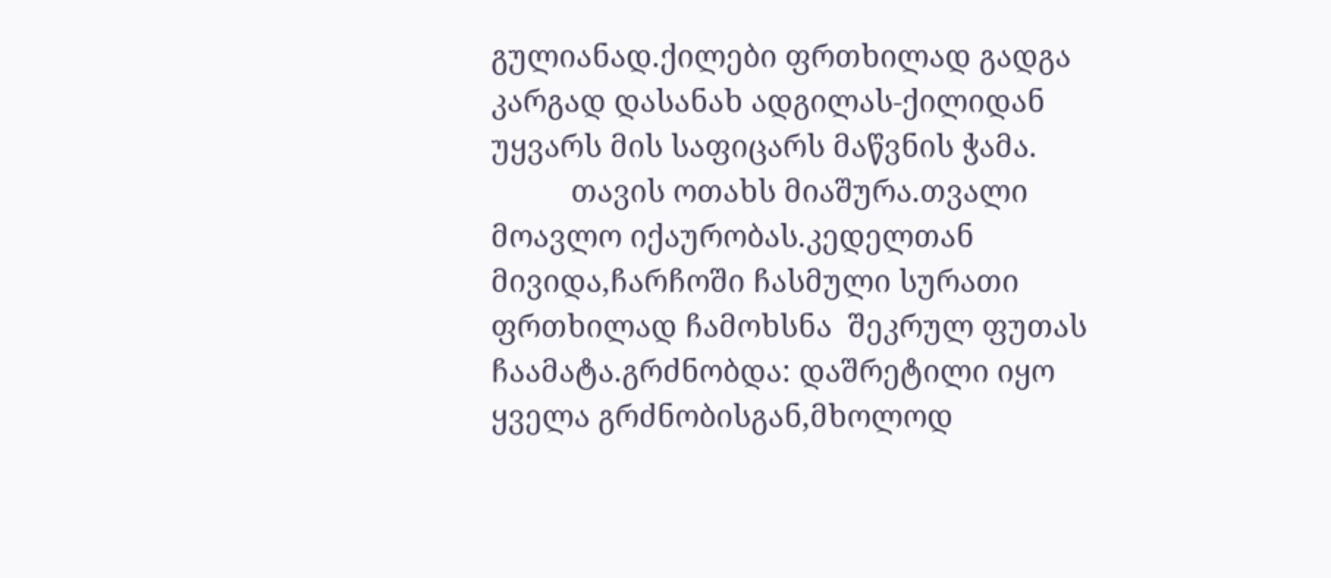გულიანად.ქილები ფრთხილად გადგა კარგად დასანახ ადგილას-ქილიდან უყვარს მის საფიცარს მაწვნის ჭამა.
          თავის ოთახს მიაშურა.თვალი მოავლო იქაურობას.კედელთან მივიდა,ჩარჩოში ჩასმული სურათი ფრთხილად ჩამოხსნა  შეკრულ ფუთას ჩაამატა.გრძნობდა: დაშრეტილი იყო ყველა გრძნობისგან,მხოლოდ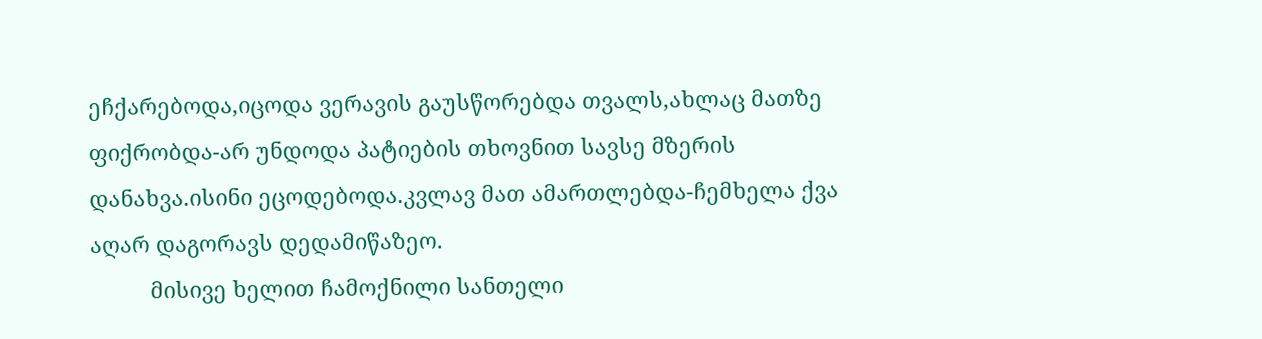ეჩქარებოდა,იცოდა ვერავის გაუსწორებდა თვალს,ახლაც მათზე ფიქრობდა-არ უნდოდა პატიების თხოვნით სავსე მზერის დანახვა.ისინი ეცოდებოდა.კვლავ მათ ამართლებდა-ჩემხელა ქვა აღარ დაგორავს დედამიწაზეო.
          მისივე ხელით ჩამოქნილი სანთელი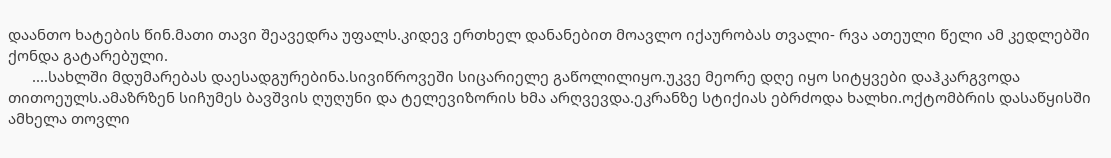დაანთო ხატების წინ.მათი თავი შეავედრა უფალს.კიდევ ერთხელ დანანებით მოავლო იქაურობას თვალი- რვა ათეული წელი ამ კედლებში ქონდა გატარებული.
      ....სახლში მდუმარებას დაესადგურებინა.სივიწროვეში სიცარიელე გაწოლილიყო.უკვე მეორე დღე იყო სიტყვები დაჰკარგვოდა თითოეულს.ამაზრზენ სიჩუმეს ბავშვის ღუღუნი და ტელევიზორის ხმა არღვევდა.ეკრანზე სტიქიას ებრძოდა ხალხი.ოქტომბრის დასაწყისში ამხელა თოვლი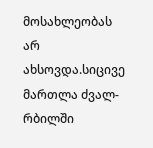მოსახლეობას არ ახსოვდა.სიცივე მართლა ძვალ-რბილში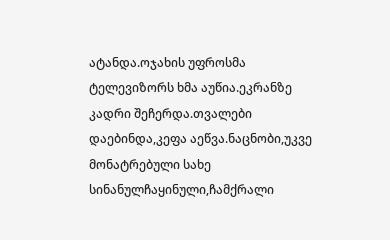ატანდა.ოჯახის უფროსმა ტელევიზორს ხმა აუწია.ეკრანზე კადრი შეჩერდა.თვალები დაებინდა,კეფა აეწვა.ნაცნობი,უკვე მონატრებული სახე სინანულჩაყინული,ჩამქრალი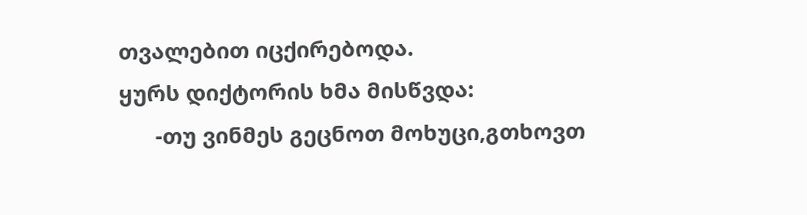თვალებით იცქირებოდა.
ყურს დიქტორის ხმა მისწვდა:
      -თუ ვინმეს გეცნოთ მოხუცი,გთხოვთ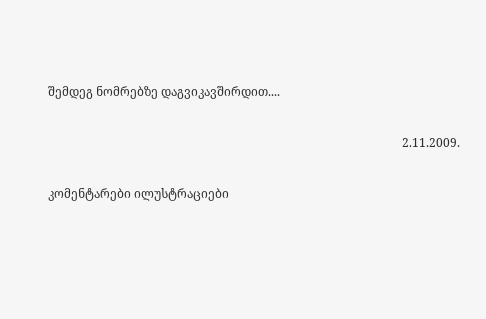შემდეგ ნომრებზე დაგვიკავშირდით....

                                                                                                                      2.11.2009.

კომენტარები ილუსტრაციები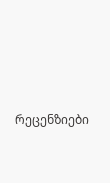რეცენზიები